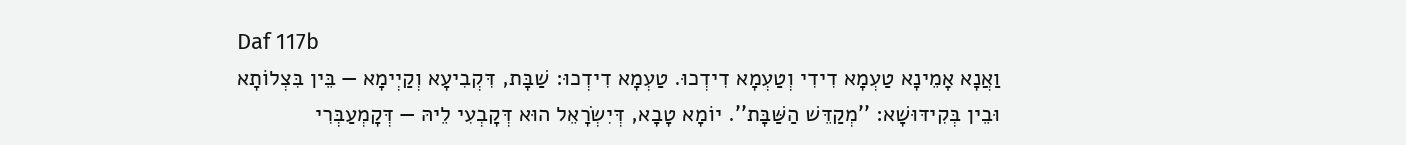Daf 117b
וַאֲנָא אָמֵינָא טַעְמָא דִידִי וְטַעְמָא דִידְכוּ. טַעְמָא דִידְכוּ: שַׁבָּת, דִּקְבִיעָא וְקַיְימָא — בֵּין בִּצְלוֹתָא וּבֵין בְּקִידּוּשָׁא: ''מְקַדֵּשׁ הַשַּׁבָּת''. יוֹמָא טָבָא, דְּיִשְׂרָאֵל הוּא דְּקָבְעִי לֵיהּ — דְּקָמְעַבְּרִי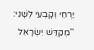יַרְחֵי וְקָבְעִי לְשָׁנֵי: ''מְקַדֵּשׁ יִשְׂרָאֵל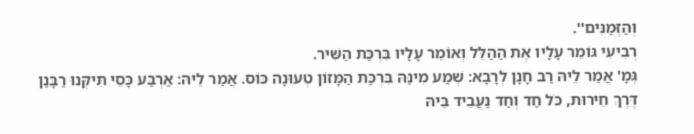וְהַזְּמַנִּים''.
רְבִיעִי גּוֹמֵר עָלָיו אֶת הַהַלֵּל וְאוֹמֵר עָלָיו בִּרְכַּת הַשִּׁיר.
גְּמָ' אֲמַר לֵיהּ רַב חָנָן לְרָבָא: שְׁמַע מִינַּהּ בִּרְכַּת הַמָּזוֹן טְעוּנָה כּוֹס. אֲמַר לֵיהּ: אַרְבַּע כָּסֵי תִּיקְּנוּ רַבָּנַן דֶּרֶךְ חֵירוּת, כֹּל חַד וְחַד נַעֲבֵיד בֵּיהּ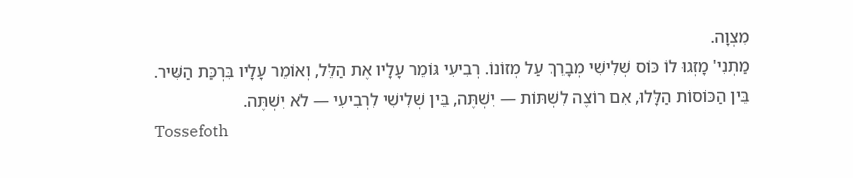מִצְוָה.
מַתְנִי' מָזְגוּ לוֹ כּוֹס שְׁלִישִׁי מְבָרֵךְ עַל מְזוֹנוֹ. רְבִיעִי גּוֹמֵר עָלָיו אֶת הַלֵּל, וְאוֹמֵר עָלָיו בִּרְכַּת הַשִּׁיר. בֵּין הַכּוֹסוֹת הַלָּלוּ, אִם רוֹצֶה לִשְׁתּוֹת — יִשְׁתֶּה, בֵּין שְׁלִישִׁי לִרְבִיעִי — לֹא יִשְׁתֶּה.
Tossefoth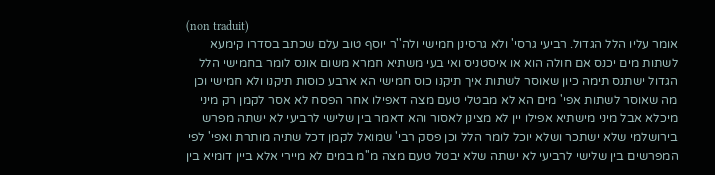(non traduit)
אומר עליו הלל הגדול. רביעי גרסי' ולא גרסינן חמישי ולה''ר יוסף טוב עלם שכתב בסדרו קימעא לשתות מים יכנס אם חולה הוא או איסטניס ואי בעי משתיא חמרא משום אונס לומר בחמישי הלל הגדול ישתנס תימה כיון שאוסר לשתות איך תיקנו כוס חמישי הא ארבע כוסות תיקנו ולא חמישי וכן מה שאוסר לשתות אפי' מים הא לא מבטלי טעם מצה דאפילו אחר הפסח לא אסר לקמן רק מיני מיכלא אבל מיני מישתיא אפילו יין לא מצינן לאסור והא דאמר בין שלישי לרביעי לא ישתה מפרש בירושלמי שלא ישתכר ושלא יוכל לומר הלל וכן פסק רבי' שמואל לקמן דכל שתיה מותרת ואפי' לפי המפרשים בין שלישי לרביעי לא ישתה שלא יבטל טעם מצה מ''מ במים לא מיירי אלא ביין דומיא בין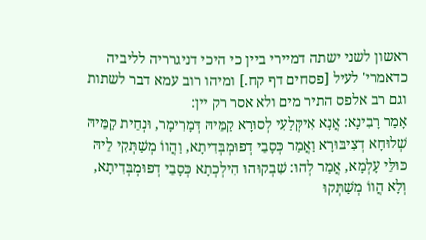ראשון לשני ישתה דמיירי ביין כי היכי דניגרריה לליביה כדאמרי' לעיל [פסחים דף קח.] ומיהו רוב עמא דבר לשתות וגם רב אלפס התיר מים ולא אסר רק יין:
אָמַר רָבִינָא: אֲנָא אִיקְּלַעִי לְסוּרָא קַמֵּיהּ דְּמָרִימָר, וּנְחֵית קַמֵּיהּ שְׁלוּחָא דְצִיבּוּרָא וַאֲמַר כְּסָבֵי דְפוּמְבְּדִיתָא, וַהֲווֹ מְשַׁתְּקִי לֵיהּ כּוּלֵּי עָלְמָא, אֲמַר לְהוּ: שִׁבְקוּהוּ הִילְכְתָא כְּסָבֵי דְפוּמְבְּדִיתָא, וְלָא הֲווֹ מְשַׁתְּקוּ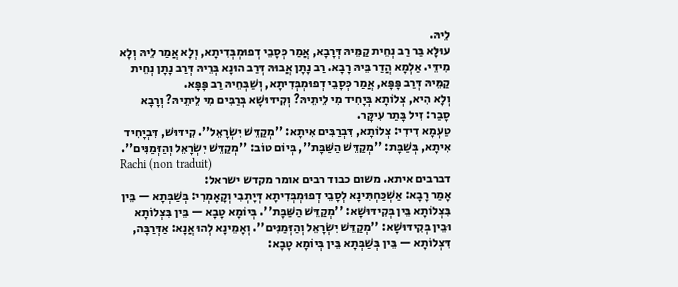לֵיהּ.
עוּלָּא בַּר רַב נְחֵית קַמֵּיהּ דְּרָבָא, אֲמַר כְּסָבֵי דְפוּמְבְּדִיתָא, וְלָא אֲמַר לֵיהּ וְלָא מִידֵּי. אַלְמָא הֲדַר בֵּיהּ רָבָא. רַב נָתָן אֲבוּהּ דְּרַב הוּנָא בְּרֵיהּ דְּרַב נָתָן נְחֵית קַמֵּיהּ דְּרַב פָּפָּא, אֲמַר כְּסָבֵי דְפוּמְבְּדִיתָא, וְשַׁבְּחֵיהּ רַב פָּפָּא.
וְלָא הִיא, צְלוֹתָא בְּיָחִיד מִי לֵיתֵיהּ? וְקִידּוּשָׁא בְּרַבִּים מִי לֵיתֵיהּ? וְרָבָא סָבַר: זִיל בָּתַר עִיקָּר.
טַעְמָא דִידִי: צְלוֹתָא, דִּבְרַבִּים אִיתָא: ''מְקַדֵּשׁ יִשְׂרָאֵל''. קִידּוּשׁ, דִּבְיָחִיד אִיתָא, בְּשַׁבָּת: ''מְקַדֵּשׁ הַשַּׁבָּת'', בְּיוֹם טוֹב: ''מְקַדֵּשׁ יִשְׂרָאֵל וְהַזְּמַנִּים''.
Rachi (non traduit)
דברבים איתא. משום כבוד רבים אומר מקדש ישראל:
אָמַר רָבָא: אַשְׁכַּחְתִּינָא לְסָבֵי דְפוּמְבְּדִיתָא דְּיָתְבִי וְקָאָמְרִי: בְּשַׁבְּתָא — בֵּין בִּצְלוֹתָא בֵּין בְּקִידּוּשָׁא: ''מְקַדֵּשׁ הַשַּׁבָּת''. בְּיוֹמָא טָבָא — בֵּין בִּצְלוֹתָא וּבֵין בְּקִידּוּשָׁא: ''מְקַדֵּשׁ יִשְׂרָאֵל וְהַזְּמַנִּים''. וְאָמֵינָא לְהוּ אֲנָא: אַדְּרַבָּה, דִּצְלוֹתָא — בֵּין בְּשַׁבְּתָא בֵּין בְּיוֹמָא טָבָא: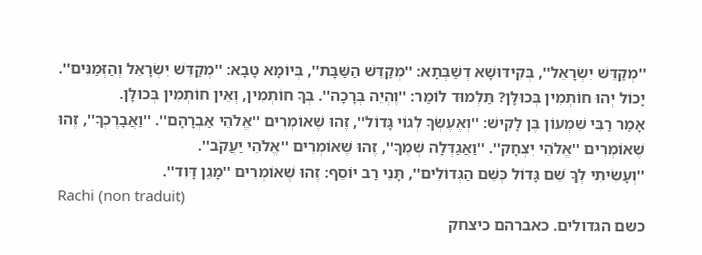''מְקַדֵּשׁ יִשְׂרָאֵל'', בְּקִידּוּשָׁא דְשַׁבְּתָא: ''מְקַדֵּשׁ הַשַּׁבָּת'', בְּיוֹמָא טָבָא: ''מְקַדֵּשׁ יִשְׂרָאֵל וְהַזְּמַנִּים''.
יָכוֹל יְהוּ חוֹתְמִין בְּכוּלָּן? תַּלְמוּד לוֹמַר: ''וֶהְיֵה בְּרָכָה''. בְּךָ חוֹתְמִין, וְאֵין חוֹתְמִין בְּכוּלָּן.
אָמַר רַבִּי שִׁמְעוֹן בֶּן לָקִישׁ: ''וְאֶעֶשְׂךָ לְגוֹי גָּדוֹל'', זֶהוּ שֶׁאוֹמְרִים ''אֱלֹהֵי אַבְרָהָם''. ''וַאֲבָרֶכְךָ'', זֶהוּ שֶׁאוֹמְרִים ''אֱלֹהֵי יִצְחָק''. ''וַאֲגַדְּלָה שְׁמֶךָ'', זֶהוּ שֶׁאוֹמְרִים ''אֱלֹהֵי יַעֲקֹב''.
''וְעָשִׂיתִי לְךָ שֵׁם גָּדוֹל כְּשֵׁם הַגְּדוֹלִים'', תָּנֵי רַב יוֹסֵף: זֶהוּ שֶׁאוֹמְרִים ''מָגֵן דָּוִד''.
Rachi (non traduit)
כשם הגדולים. כאברהם כיצחק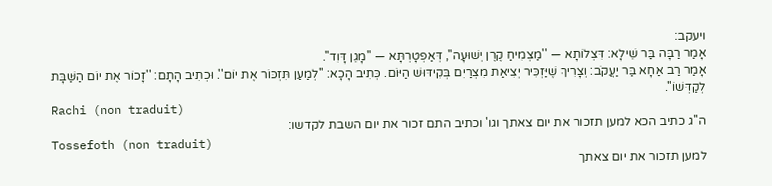ויעקב:
אָמַר רַבָּה בַּר שֵׁילָא: דִּצְלוֹתָא — ''מַצְמִיחַ קֶרֶן יְשׁוּעָה'', דְּאַפְטָרְתָּא — ''מָגֵן דָּוִד''.
אָמַר רַב אַחָא בַּר יַעֲקֹב: וְצָרִיךְ שֶׁיַּזְכִּיר יְצִיאַת מִצְרַיִם בְּקִידּוּשׁ הַיּוֹם. כְּתִיב הָכָא: ''לְמַעַן תִּזְכּוֹר אֶת יוֹם''. וּכְתִיב הָתָם: ''זָכוֹר אֶת יוֹם הַשַּׁבָּת לְקַדְּשׁוֹ''.
Rachi (non traduit)
ה''ג כתיב הכא למען תזכור את יום צאתך וגו' וכתיב התם זכור את יום השבת לקדשו:
Tossefoth (non traduit)
למען תזכור את יום צאתך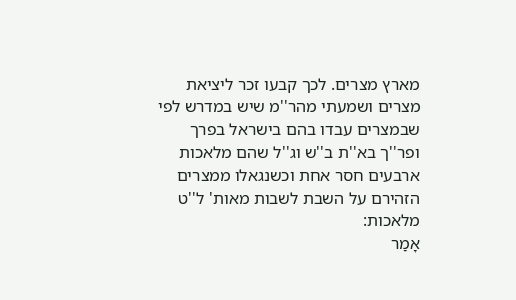מארץ מצרים. לכך קבעו זכר ליציאת מצרים ושמעתי מהר''מ שיש במדרש לפי שבמצרים עבדו בהם בישראל בפרך ופר''ך בא''ת ב''ש וג''ל שהם מלאכות ארבעים חסר אחת וכשנגאלו ממצרים הזהירם על השבת לשבות מאות' ל''ט מלאכות:
אָמַר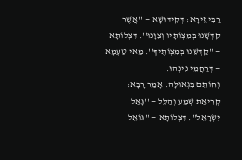רַבִּי זֵירָא: דְּקִידּוּשָׁא — ''אֲשֶׁר קִדְּשָׁנוּ בְּמִצְוֹתָיו וְצִוָּנוּ''. דִּצְלוֹתָא — ''קַדְּשֵׁנוּ בְּמִצְוֹתֶיךָ''. מַאי טַעְמָא — דְּרַחֲמֵי נִינְהוּ.
וְחוֹתֵם בִּגְאוּלָּה. אָמַר רָבָא: קְרִיאַת שְׁמַע וְהַלֵּל — ''גָּאַל יִשְׂרָאֵל''. דִּצְלוֹתָא — ''גּוֹאֵל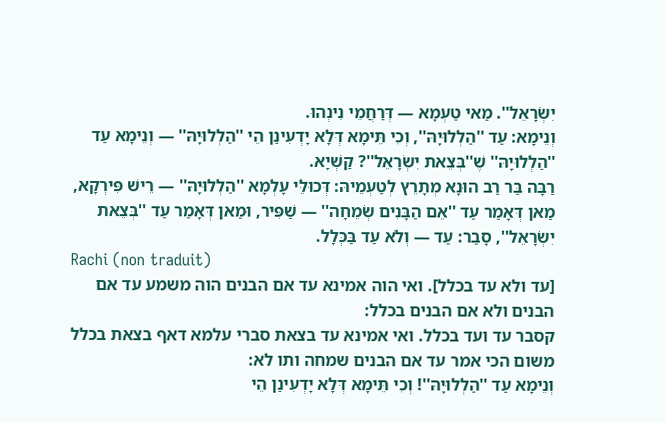יִשְׂרָאֵל''. מַאי טַעְמָא — דְּרַחֲמֵי נִינְהוּ.
וְנֵימָא: עַד ''הַלְלוּיָהּ'', וְכִי תֵּימָא דְּלָא יָדְעִינַן הֵי ''הַלְלוּיָהּ'' — וְנֵימָא עַד ''הַלְלוּיָהּ'' שֶׁ''בְּצֵאת יִשְׂרָאֵל''? קַשְׁיָא.
רַבָּה בַּר רַב הוּנָא מְתָרֵץ לְטַעְמֵיהּ: דְּכוּלֵּי עָלְמָא ''הַלְלוּיָהּ'' — רֵישׁ פִּירְקָא, מַאן דְּאָמַר עַד ''אֵם הַבָּנִים שְׂמֵחָה'' — שַׁפִּיר, וּמַאן דְּאָמַר עַד ''בְּצֵאת יִשְׂרָאֵל'', סָבַר: עַד — וְלֹא עַד בַּכְּלָל.
Rachi (non traduit)
[עד ולא עד בכלל]. ואי הוה אמינא עד אם הבנים הוה משמע עד אם הבנים ולא אם הבנים בכלל:
קסבר עד ועד בכלל. ואי אמינא עד בצאת סברי עלמא דאף בצאת בכלל משום הכי אמר עד אם הבנים שמחה ותו לא:
וְנֵימָא עַד ''הַלְלוּיָהּ''! וְכִי תֵּימָא דְּלָא יָדְעִינַן הֵי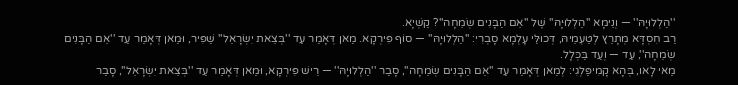''הַלְלוּיָהּ'' — וְנֵימָא ''הַלְלוּיָהּ'' שֶׁל ''אֵם הַבָּנִים שְׂמֵחָה''? קַשְׁיָא.
רַב חִסְדָּא מְתָרֵץ לְטַעְמֵיהּ, דְּכוּלֵּי עָלְמָא סָבְרִי: ''הַלְלוּיָהּ'' — סוֹף פִּירְקָא. מַאן דְּאָמַר עַד ''בְּצֵאת יִשְׂרָאֵל'' שַׁפִּיר, וּמַאן דְּאָמַר עַד ''אֵם הַבָּנִים שְׂמֵחָה'', עַד — וְעַד בַּכְּלָל.
מַאי לָאו, בְּהָא קָמִיפַּלְגִי: לְמַאן דְּאָמַר עַד ''אֵם הַבָּנִים שְׂמֵחָה'', סָבַר ''הַלְלוּיָהּ'' — רֵישׁ פִּירְקָא, וּמַאן דְּאָמַר עַד ''בְּצֵאת יִשְׂרָאֵל'', סָבַר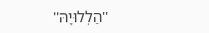''הַלְלוּיָהּ''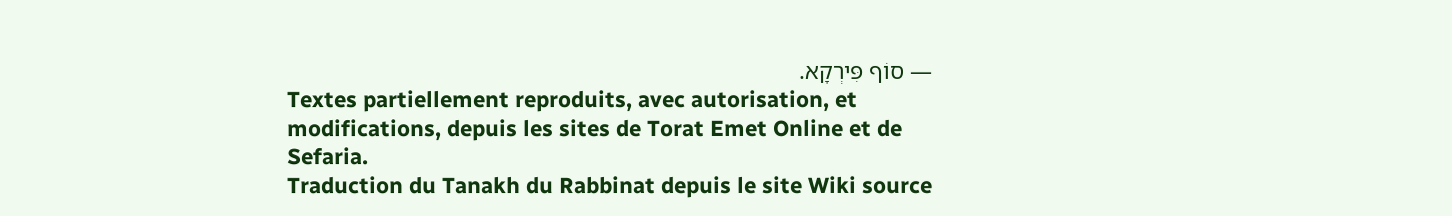— סוֹף פִּירְקָא.
Textes partiellement reproduits, avec autorisation, et modifications, depuis les sites de Torat Emet Online et de Sefaria.
Traduction du Tanakh du Rabbinat depuis le site Wiki source